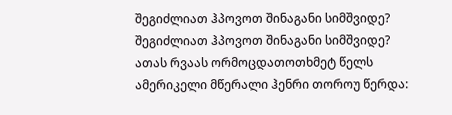შეგიძლიათ ჰპოვოთ შინაგანი სიმშვიდე?
შეგიძლიათ ჰპოვოთ შინაგანი სიმშვიდე?
ათას რვაას ორმოცდათოთხმეტ წელს ამერიკელი მწერალი ჰენრი თოროუ წერდა: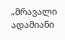„მრავალი ადამიანი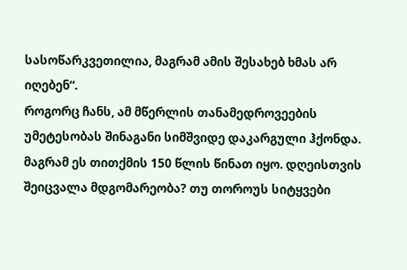სასოწარკვეთილია, მაგრამ ამის შესახებ ხმას არ იღებენ“.
როგორც ჩანს, ამ მწერლის თანამედროვეების უმეტესობას შინაგანი სიმშვიდე დაკარგული ჰქონდა. მაგრამ ეს თითქმის 150 წლის წინათ იყო. დღეისთვის შეიცვალა მდგომარეობა? თუ თოროუს სიტყვები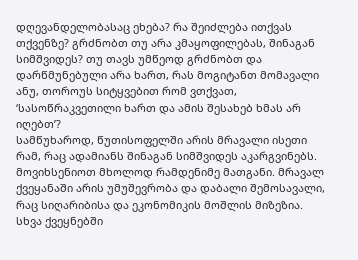დღევანდელობასაც ეხება? რა შეიძლება ითქვას თქვენზე? გრძნობთ თუ არა კმაყოფილებას, შინაგან სიმშვიდეს? თუ თავს უმწეოდ გრძნობთ და დარწმუნებული არა ხართ, რას მოგიტანთ მომავალი ანუ, თოროუს სიტყვებით რომ ვთქვათ, ‘სასოწრაკვეთილი ხართ და ამის შესახებ ხმას არ იღებთ’?
სამწუხაროდ, წუთისოფელში არის მრავალი ისეთი რამ, რაც ადამიანს შინაგან სიმშვიდეს აკარგვინებს. მოვიხსენიოთ მხოლოდ რამდენიმე მათგანი. მრავალ ქვეყანაში არის უმუშევრობა და დაბალი შემოსავალი, რაც სიღარიბისა და ეკონომიკის მოშლის მიზეზია. სხვა ქვეყნებში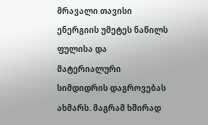მრავალი თავისი ენერგიის უმეტეს ნაწილს ფულისა და მატერიალური სიმდიდრის დაგროვებას ახმარს. მაგრამ ხშირად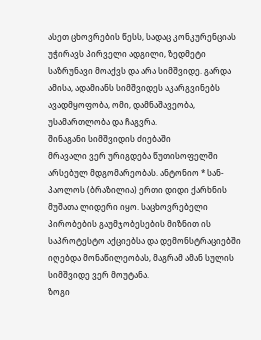ასეთ ცხოვრების წესს, სადაც კონკურენციას უჭირავს პირველი ადგილი, ზედმეტი საზრუნავი მოაქვს და არა სიმშვიდე. გარდა ამისა, ადამიანს სიმშვიდეს აკარგვინებს ავადმყოფობა, ომი, დამნაშავეობა, უსამართლობა და ჩაგვრა.
შინაგანი სიმშვიდის ძიებაში
მრავალი ვერ ურიგდება წუთისოფელში არსებულ მდგომარეობას. ანტონიო * სან-პაოლოს (ბრაზილია) ერთი დიდი ქარხნის მუშათა ლიდერი იყო. საცხოვრებელი პირობების გაუმჯობესების მიზნით ის საპროტესტო აქციებსა და დემონსტრაციებში იღებდა მონაწილეობას, მაგრამ ამან სულის სიმშვიდე ვერ მოუტანა.
ზოგი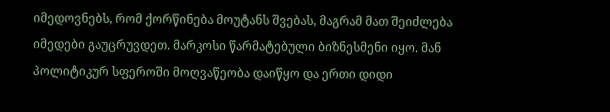იმედოვნებს, რომ ქორწინება მოუტანს შვებას, მაგრამ მათ შეიძლება იმედები გაუცრუვდეთ. მარკოსი წარმატებული ბიზნესმენი იყო. მან პოლიტიკურ სფეროში მოღვაწეობა დაიწყო და ერთი დიდი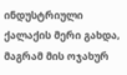ინდუსტრიული ქალაქის მერი გახდა, მაგრამ მის ოჯახურ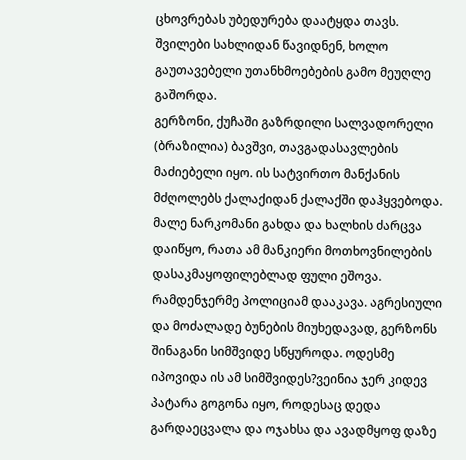ცხოვრებას უბედურება დაატყდა თავს. შვილები სახლიდან წავიდნენ, ხოლო გაუთავებელი უთანხმოებების გამო მეუღლე გაშორდა.
გერზონი, ქუჩაში გაზრდილი სალვადორელი (ბრაზილია) ბავშვი, თავგადასავლების მაძიებელი იყო. ის სატვირთო მანქანის მძღოლებს ქალაქიდან ქალაქში დაჰყვებოდა.
მალე ნარკომანი გახდა და ხალხის ძარცვა დაიწყო, რათა ამ მანკიერი მოთხოვნილების დასაკმაყოფილებლად ფული ეშოვა. რამდენჯერმე პოლიციამ დააკავა. აგრესიული და მოძალადე ბუნების მიუხედავად, გერზონს შინაგანი სიმშვიდე სწყუროდა. ოდესმე იპოვიდა ის ამ სიმშვიდეს?ვეინია ჯერ კიდევ პატარა გოგონა იყო, როდესაც დედა გარდაეცვალა და ოჯახსა და ავადმყოფ დაზე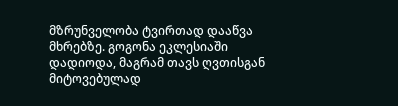მზრუნველობა ტვირთად დააწვა მხრებზე. გოგონა ეკლესიაში დადიოდა, მაგრამ თავს ღვთისგან მიტოვებულად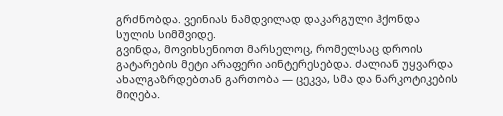გრძნობდა. ვეინიას ნამდვილად დაკარგული ჰქონდა სულის სიმშვიდე.
გვინდა, მოვიხსენიოთ მარსელოც, რომელსაც დროის გატარების მეტი არაფერი აინტერესებდა. ძალიან უყვარდა ახალგაზრდებთან გართობა — ცეკვა, სმა და ნარკოტიკების მიღება.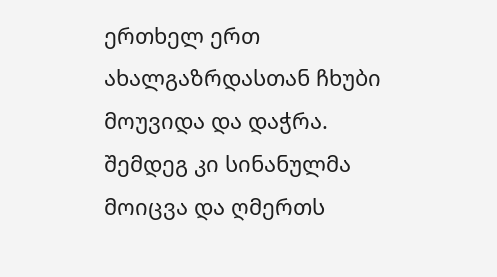ერთხელ ერთ ახალგაზრდასთან ჩხუბი მოუვიდა და დაჭრა. შემდეგ კი სინანულმა მოიცვა და ღმერთს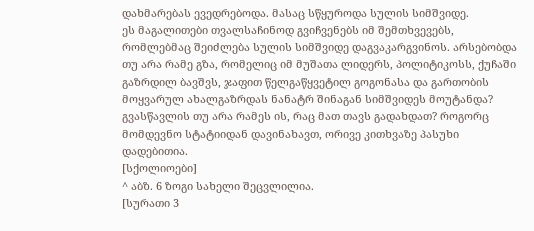დახმარებას ევედრებოდა. მასაც სწყუროდა სულის სიმშვიდე.
ეს მაგალითები თვალსაჩინოდ გვიჩვენებს იმ შემთხვევებს, რომლებმაც შეიძლება სულის სიმშვიდე დაგვაკარგვინოს. არსებობდა თუ არა რამე გზა, რომელიც იმ მუშათა ლიდერს, პოლიტიკოსს, ქუჩაში გაზრდილ ბავშვს, ჯაფით წელგაწყვეტილ გოგონასა და გართობის მოყვარულ ახალგაზრდას ნანატრ შინაგან სიმშვიდეს მოუტანდა? გვასწავლის თუ არა რამეს ის, რაც მათ თავს გადახდათ? როგორც მომდევნო სტატიიდან დავინახავთ, ორივე კითხვაზე პასუხი დადებითია.
[სქოლიოები]
^ აბზ. 6 ზოგი სახელი შეცვლილია.
[სურათი 3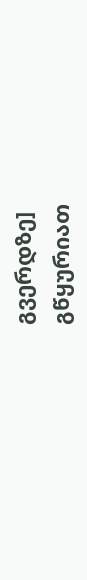გვერდზე]
გწყურიათ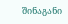შინაგანი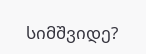სიმშვიდე?